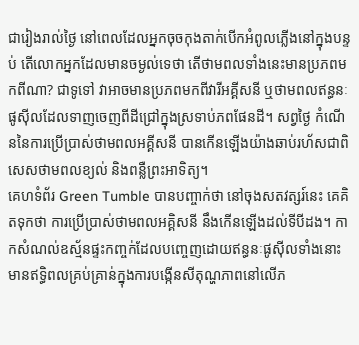ជារៀងរាល់ថ្ងៃ នៅពេលដែលអ្នកចុចកុងតាក់បើកអំពូលភ្លើងនៅក្នុងបន្ទប់ តើលោកអ្នកដែលមានចម្ងល់ទេថា តើថាមពលទាំងនេះមានប្រភពមកពីណា? ជាទូទៅ វាអាចមានប្រភពមកពីវារីអគ្គីសនី ឬថាមពលឥន្ធនៈផូស៊ីលដែលទាញចេញពីដីជ្រៅក្នុងស្រទាប់ភពផែនដី។ សព្វថ្ងៃ កំណើននៃការប្រើប្រាស់ថាមពលអគ្គីសនី បានកើនឡើងយ៉ាងឆាប់រហ័សជាពិសេសថាមពលខ្យល់ និងពន្លឺព្រះអាទិត្យ។
គេហទំព័រ Green Tumble បានបញ្ចាក់ថា នៅចុងសតវត្សរ៍នេះ គេគិតទុកថា ការប្រើប្រាស់ថាមពលអគ្គិសនី នឹងកើនឡើងដល់ទីបីដង។ កាកសំណល់ឧស្ម័នផ្ទះកញ្ចក់ដែលបញ្ចេញដោយឥន្ធនៈផូស៊ីលទាំងនោះ មានឥទ្ធិពលគ្រប់គ្រាន់ក្នុងការបង្កើនសីតុណ្ហភាពនៅលើភ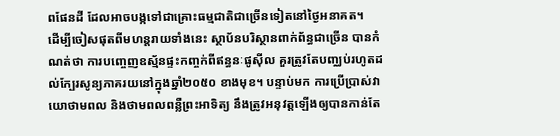ពផែនដី ដែលអាចបង្កទៅជាគ្រោះធម្មជាតិជាច្រើនទៀតនៅថ្ងៃអនាគត។
ដើម្បីចៀសផុតពីមហន្តរាយទាំងនេះ ស្ថាប័នបរិស្ថានពាក់ព័ន្ធជាច្រើន បានកំណត់ថា ការបញ្ចេញឧស្ម័នផ្ទះកញ្ចក់ពីឥន្ធនៈផូស៊ីល គួរត្រូវតែបញ្ឈប់រហូតដល់ក្បែរសូន្យភាគរយនៅក្នុងឆ្នាំ២០៥០ ខាងមុខ។ បន្ទាប់មក ការប្រើប្រាស់វាយោថាមពល និងថាមពលពន្លឺព្រះអាទិត្យ នឹងត្រូវអនុវត្តឡើងឲ្យបានកាន់តែ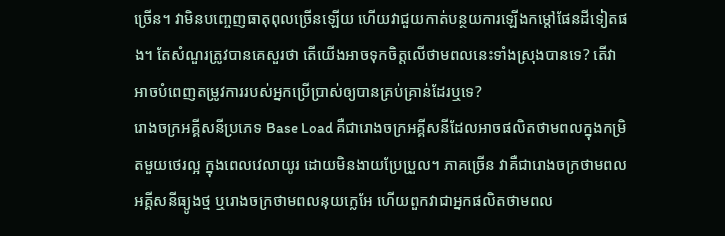ច្រើន។ វាមិនបញ្ចេញធាតុពុលច្រើនឡើយ ហើយវាជួយកាត់បន្ថយការឡើងកម្តៅផែនដីទៀតផង។ តែសំណួរត្រូវបានគេសួរថា តើយើងអាចទុកចិត្តលើថាមពលនេះទាំងស្រុងបានទេ? តើវាអាចបំពេញតម្រូវការរបស់អ្នកប្រើប្រាស់ឲ្យបានគ្រប់គ្រាន់ដែរឬទេ?
រោងចក្រអគ្គីសនីប្រភេទ Base Load គឺជារោងចក្រអគ្គីសនីដែលអាចផលិតថាមពលក្នុងកម្រិតមួយថេរល្អ ក្នុងពេលវេលាយូរ ដោយមិនងាយប្រែប្រួល។ ភាគច្រើន វាគឺជារោងចក្រថាមពលអគ្គីសនីធ្យូងថ្ម ឬរោងចក្រថាមពលនុយក្លេអែ ហើយពួកវាជាអ្នកផលិតថាមពល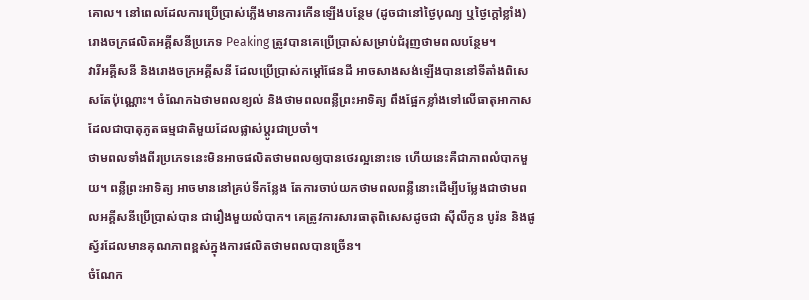គោល។ នៅពេលដែលការប្រើប្រាស់ភ្លើងមានការកើនឡើងបន្ថែម (ដូចជានៅថ្ងៃបុណ្យ ឬថ្ងៃក្តៅខ្លាំង) រោងចក្រផលិតអគ្គីសនីប្រភេទ Peaking ត្រូវបានគេប្រើប្រាស់សម្រាប់ជំរុញថាមពលបន្ថែម។
វារីអគ្គីសនី និងរោងចក្រអគ្គីសនី ដែលប្រើប្រាស់កម្តៅផែនដី អាចសាងសង់ឡើងបាននៅទីតាំងពិសេសតែប៉ុណ្ណោះ។ ចំណែកឯថាមពលខ្យល់ និងថាមពលពន្លឺព្រះអាទិត្យ ពឹងផ្អែកខ្លាំងទៅលើធាតុអាកាស ដែលជាបាតុភូតធម្មជាតិមួយដែលផ្លាស់ប្តូរជាប្រចាំ។
ថាមពលទាំងពីរប្រភេទនេះមិនអាចផលិតថាមពលឲ្យបានថេរល្អនោះទេ ហើយនេះគឺជាភាពលំបាកមួយ។ ពន្លឺព្រះអាទិត្យ អាចមាននៅគ្រប់ទីកន្លែង តែការចាប់យកថាមពលពន្លឺនោះដើម្បីបម្លែងជាថាមពលអគ្គីសនីប្រើប្រាស់បាន ជារឿងមួយលំបាក។ គេត្រូវការសារធាតុពិសេសដូចជា ស៊ីលីកូន បូរ៉ន និងផូស្វ័រដែលមានគុណភាពខ្ពស់ក្នុងការផលិតថាមពលបានច្រើន។
ចំណែក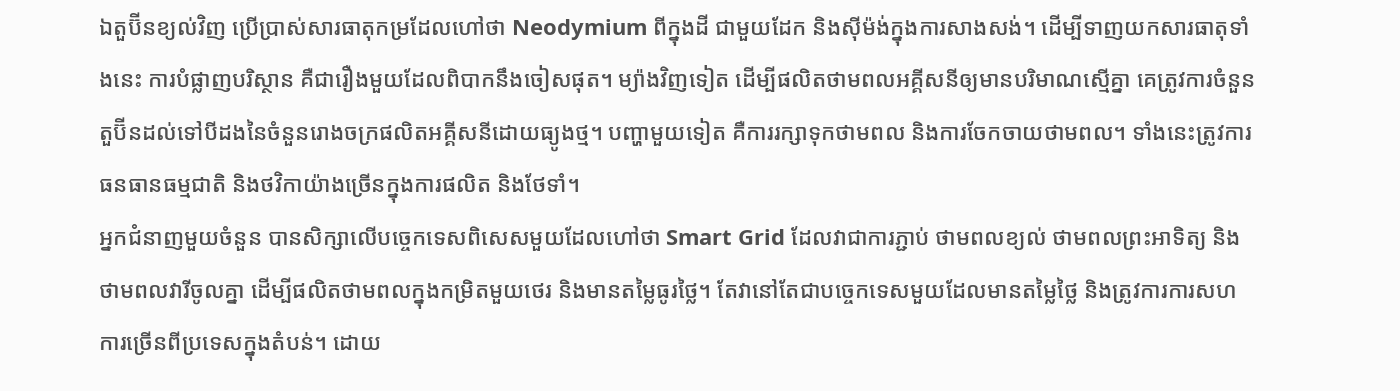ឯតួប៊ីនខ្យល់វិញ ប្រើប្រាស់សារធាតុកម្រដែលហៅថា Neodymium ពីក្នុងដី ជាមួយដែក និងស៊ីម៉ង់ក្នុងការសាងសង់។ ដើម្បីទាញយកសារធាតុទាំងនេះ ការបំផ្លាញបរិស្ថាន គឺជារឿងមួយដែលពិបាកនឹងចៀសផុត។ ម្យ៉ាងវិញទៀត ដើម្បីផលិតថាមពលអគ្គីសនីឲ្យមានបរិមាណស្មើគ្នា គេត្រូវការចំនួនតួប៊ីនដល់ទៅបីដងនៃចំនួនរោងចក្រផលិតអគ្គីសនីដោយធ្យូងថ្ម។ បញ្ហាមួយទៀត គឺការរក្សាទុកថាមពល និងការចែកចាយថាមពល។ ទាំងនេះត្រូវការធនធានធម្មជាតិ និងថវិកាយ៉ាងច្រើនក្នុងការផលិត និងថែទាំ។
អ្នកជំនាញមួយចំនួន បានសិក្សាលើបច្ចេកទេសពិសេសមួយដែលហៅថា Smart Grid ដែលវាជាការភ្ជាប់ ថាមពលខ្យល់ ថាមពលព្រះអាទិត្យ និងថាមពលវារីចូលគ្នា ដើម្បីផលិតថាមពលក្នុងកម្រិតមួយថេរ និងមានតម្លៃធូរថ្លៃ។ តែវានៅតែជាបច្ចេកទេសមួយដែលមានតម្លៃថ្លៃ និងត្រូវការការសហការច្រើនពីប្រទេសក្នុងតំបន់។ ដោយ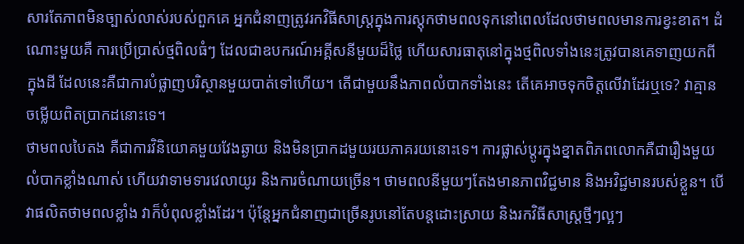សារតែភាពមិនច្បាស់លាស់របស់ពួកគេ អ្នកជំនាញត្រូវរកវិធីសាស្ត្រក្នុងការស្តុកថាមពលទុកនៅពេលដែលថាមពលមានការខ្វះខាត។ ដំណោះមួយគឺ ការប្រើប្រាស់ថ្មពិលធំៗ ដែលជាឧបករណ៍អគ្គីសនីមួយដ៏ថ្លៃ ហើយសារធាតុនៅក្នុងថ្មពិលទាំងនេះត្រូវបានគេទាញយកពីក្នុងដី ដែលនេះគឺជាការបំផ្លាញបរិស្ថានមួយបាត់ទៅហើយ។ តើជាមួយនឹងភាពលំបាកទាំងនេះ តើគេអាចទុកចិត្តលើវាដែរឬទេ? វាគ្មានចម្លើយពិតប្រាកដនោះទេ។
ថាមពលបៃតង គឺជាការវិនិយោគមួយវែងឆ្ងាយ និងមិនប្រាកដមួយរយភាគរយនោះទេ។ ការផ្លាស់ប្តូរក្នុងខ្នាតពិភពលោកគឺជារឿងមួយលំបាកខ្លាំងណាស់ ហើយវាទាមទារវេលាយូរ និងការចំណាយច្រើន។ ថាមពលនីមួយៗតែងមានភាពវិជ្ជមាន និងអវិជ្ជមានរបស់ខ្លួន។ បើវាផលិតថាមពលខ្លាំង វាក៏បំពុលខ្លាំងដែរ។ ប៉ុន្តែអ្នកជំនាញជាច្រើនរូបនៅតែបន្តដោះស្រាយ និងរកវិធីសាស្ត្រថ្មីៗល្អៗ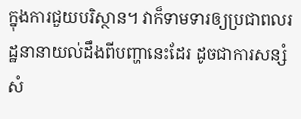ក្នុងការជួយបរិស្ថាន។ វាក៏ទាមទារឲ្យប្រជាពលរដ្ឋនានាយល់ដឹងពីបញ្ហានេះដែរ ដូចជាការសន្សំសំ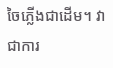ចៃភ្លើងជាដើម។ វាជាការ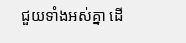ជួយទាំងអស់គ្នា ដើ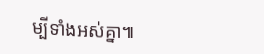ម្បីទាំងអស់គ្នា៕